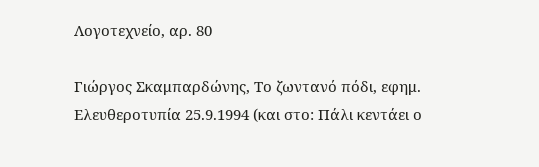Λογοτεχνείο, αρ. 80

Γιώργος Σκαμπαρδώνης, Το ζωντανό πόδι, εφημ. Ελευθεροτυπία 25.9.1994 (και στο: Πάλι κεντάει ο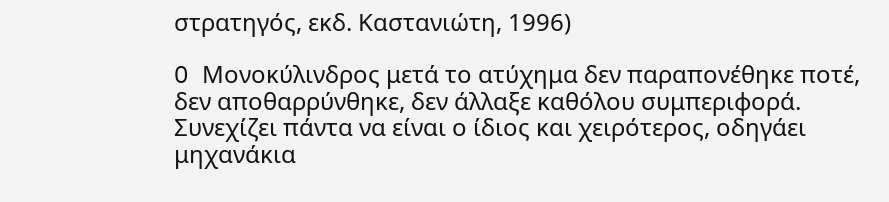στρατηγός, εκδ. Καστανιώτη, 1996)

O Μονοκύλινδρος μετά το ατύχημα δεν παραπονέθηκε ποτέ, δεν αποθαρρύνθηκε, δεν άλλαξε καθόλου συμπεριφορά. Συνεχίζει πάντα να είναι ο ίδιος και χειρότερος, οδηγάει μηχανάκια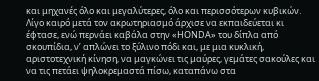και μηχανές όλο και μεγαλύτερες, όλο και περισσότερων κυβικών. Λίγο καιρό μετά τον ακρωτηριασμό άρχισε να εκπαιδεύεται κι έφτασε, ενώ περνάει καβάλα στην «HONDA» του δίπλα από σκουπίδια, ν’ απλώνει το ξύλινο πόδι και, με μια κυκλική, αριστοτεχνική κίνηση, να μαγκώνει τις μαύρες, γεμάτες σακούλες και να τις πετάει ψηλοκρεμαστά πίσω, καταπάνω στα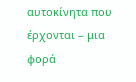αυτοκίνητα που έρχονται – μια φορά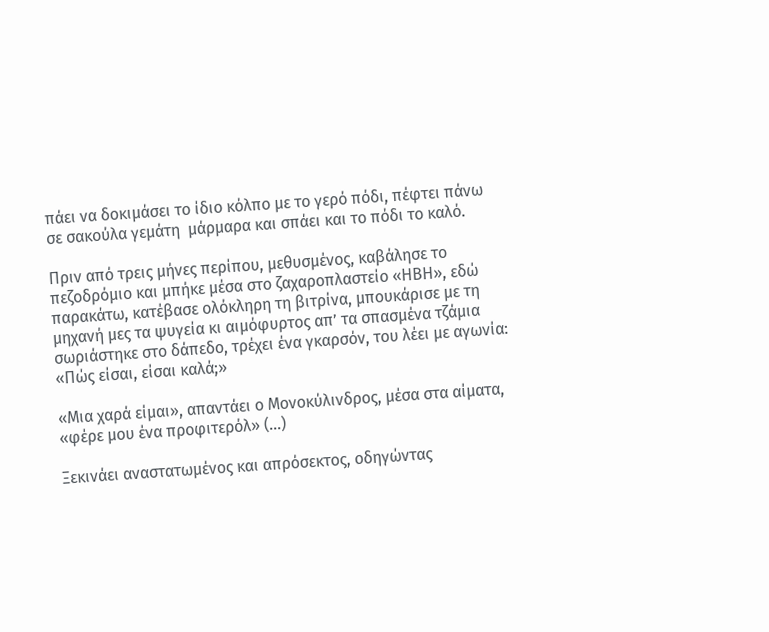πάει να δοκιμάσει το ίδιο κόλπο με το γερό πόδι, πέφτει πάνω σε σακούλα γεμάτη  μάρμαρα και σπάει και το πόδι το καλό.

Πριν από τρεις μήνες περίπου, μεθυσμένος, καβάλησε το πεζοδρόμιο και μπήκε μέσα στο ζαχαροπλαστείο «ΗΒΗ», εδώ παρακάτω, κατέβασε ολόκληρη τη βιτρίνα, μπουκάρισε με τη μηχανή μες τα ψυγεία κι αιμόφυρτος απ’ τα σπασμένα τζάμια σωριάστηκε στο δάπεδο, τρέχει ένα γκαρσόν, του λέει με αγωνία: «Πώς είσαι, είσαι καλά;»

«Μια χαρά είμαι», απαντάει ο Μονοκύλινδρος, μέσα στα αίματα, «φέρε μου ένα προφιτερόλ» (…)

Ξεκινάει αναστατωμένος και απρόσεκτος, οδηγώντας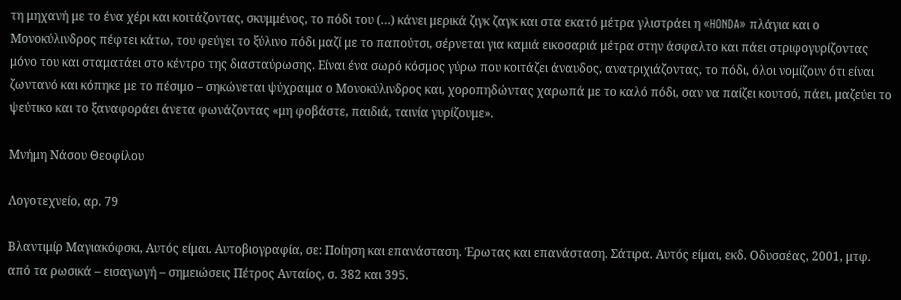τη μηχανή με το ένα χέρι και κοιτάζοντας, σκυμμένος, το πόδι του (…) κάνει μερικά ζιγκ ζαγκ και στα εκατό μέτρα γλιστράει η «HONDA» πλάγια και ο Μονοκύλινδρος πέφτει κάτω, του φεύγει το ξύλινο πόδι μαζί με το παπούτσι, σέρνεται για καμιά εικοσαριά μέτρα στην άσφαλτο και πάει στριφογυρίζοντας μόνο του και σταματάει στο κέντρο της διασταύρωσης. Είναι ένα σωρό κόσμος γύρω που κοιτάζει άναυδος, ανατριχιάζοντας, το πόδι, όλοι νομίζουν ότι είναι ζωντανό και κόπηκε με το πέσιμο – σηκώνεται ψύχραιμα ο Μονοκύλινδρος και, χοροπηδώντας χαρωπά με το καλό πόδι, σαν να παίζει κουτσό, πάει, μαζεύει το ψεύτικο και το ξαναφοράει άνετα φωνάζοντας «μη φοβάστε, παιδιά, ταινία γυρίζουμε».

Μνήμη Νάσου Θεοφίλου

Λογοτεχνείο, αρ. 79

Βλαντιμίρ Μαγιακόφσκι, Αυτός είμαι. Αυτοβιογραφία, σε: Ποίηση και επανάσταση. Έρωτας και επανάσταση. Σάτιρα. Αυτός είμαι, εκδ. Οδυσσέας, 2001, μτφ. από τα ρωσικά – εισαγωγή – σημειώσεις Πέτρος Ανταίος, σ. 382 και 395.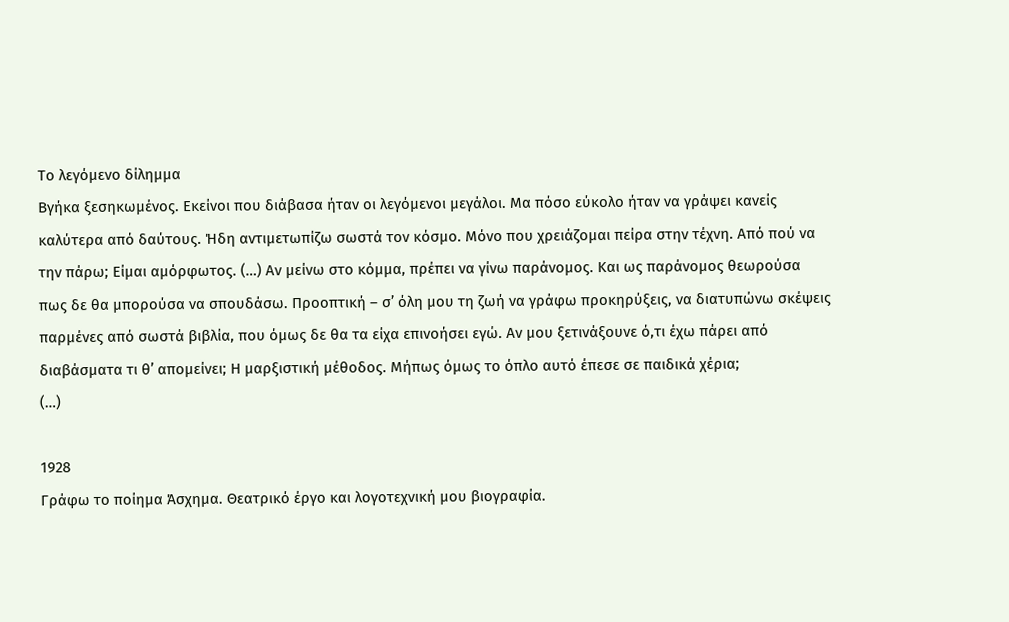Το λεγόμενο δίλημμα
Βγήκα ξεσηκωμένος. Εκείνοι που διάβασα ήταν οι λεγόμενοι μεγάλοι. Μα πόσο εύκολο ήταν να γράψει κανείς καλύτερα από δαύτους. Ήδη αντιμετωπίζω σωστά τον κόσμο. Μόνο που χρειάζομαι πείρα στην τέχνη. Από πού να την πάρω; Είμαι αμόρφωτος. (…) Αν μείνω στο κόμμα, πρέπει να γίνω παράνομος. Και ως παράνομος θεωρούσα πως δε θα μπορούσα να σπουδάσω. Προοπτική – σ’ όλη μου τη ζωή να γράφω προκηρύξεις, να διατυπώνω σκέψεις παρμένες από σωστά βιβλία, που όμως δε θα τα είχα επινοήσει εγώ. Αν μου ξετινάξουνε ό,τι έχω πάρει από διαβάσματα τι θ’ απομείνει; Η μαρξιστική μέθοδος. Μήπως όμως το όπλο αυτό έπεσε σε παιδικά χέρια;
(…)

1928
Γράφω το ποίημα Άσχημα. Θεατρικό έργο και λογοτεχνική μου βιογραφία.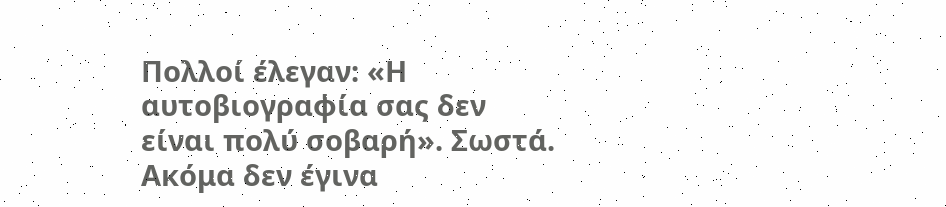Πολλοί έλεγαν: «Η αυτοβιογραφία σας δεν είναι πολύ σοβαρή». Σωστά. Ακόμα δεν έγινα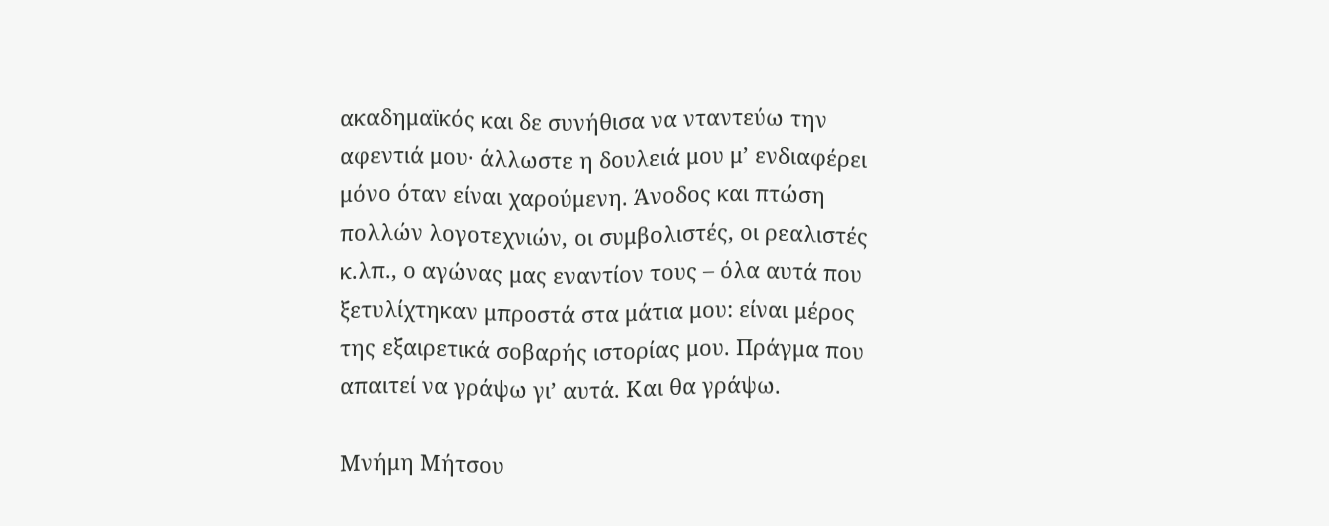ακαδημαϊκός και δε συνήθισα να νταντεύω την αφεντιά μου· άλλωστε η δουλειά μου μ’ ενδιαφέρει μόνο όταν είναι χαρούμενη. Άνοδος και πτώση πολλών λογοτεχνιών, οι συμβολιστές, οι ρεαλιστές κ.λπ., ο αγώνας μας εναντίον τους – όλα αυτά που ξετυλίχτηκαν μπροστά στα μάτια μου: είναι μέρος της εξαιρετικά σοβαρής ιστορίας μου. Πράγμα που απαιτεί να γράψω γι’ αυτά. Και θα γράψω.

Μνήμη Μήτσου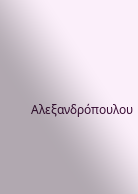Αλεξανδρόπουλου